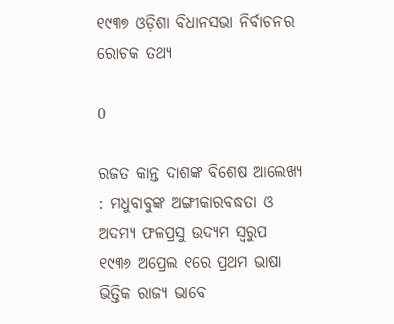୧୯୩୭ ଓଡ଼ିଶା ବିଧାନସଭା ନିର୍ବାଚନର ରୋଚକ ତଥ୍ୟ

0

ରଜତ କାନ୍ତ ଦାଶଙ୍କ ବିଶେଷ ଆଲେଖ୍ୟ : ମଧୁବାବୁଙ୍କ ଅଙ୍ଗୀକାରବଦ୍ଧତା ଓ ଅଦମ୍ୟ ଫଳପ୍ରସୁ ଉଦ୍ୟମ ସ୍ୱରୁପ ୧୯୩୬ ଅପ୍ରେଲ ୧ରେ ପ୍ରଥମ ଭାଷା ଭିତ୍ତିକ ରାଜ୍ୟ ଭାବେ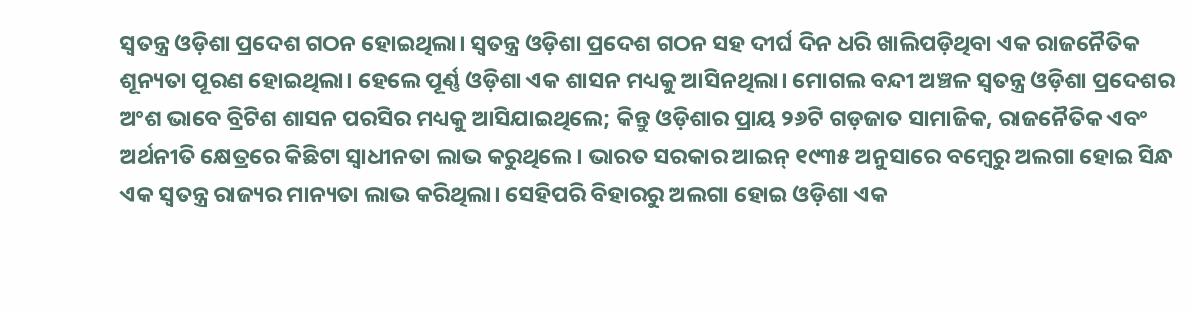ସ୍ୱତନ୍ତ୍ର ଓଡ଼ିଶା ପ୍ରଦେଶ ଗଠନ ହୋଇଥିଲା। ସ୍ୱତନ୍ତ୍ର ଓଡ଼ିଶା ପ୍ରଦେଶ ଗଠନ ସହ ଦୀର୍ଘ ଦିନ ଧରି ଖାଲିପଡ଼ିଥିବା ଏକ ରାଜନୈତିକ ଶୂନ୍ୟତା ପୂରଣ ହୋଇଥିଲା। ହେଲେ ପୂର୍ଣ୍ଣ ଓଡ଼ିଶା ଏକ ଶାସନ ମଧ୍ୟକୁ ଆସିନଥିଲା। ମୋଗଲ ବନ୍ଦୀ ଅଞ୍ଚଳ ସ୍ୱତନ୍ତ୍ର ଓଡ଼ିଶା ପ୍ରଦେଶର ଅଂଶ ଭାବେ ବ୍ରିଟିଶ ଶାସନ ପରସିର ମଧ୍ୟକୁ ଆସିଯାଇଥିଲେ; କିନ୍ତୁ ଓଡ଼ିଶାର ପ୍ରାୟ ୨୬ଟି ଗଡ଼ଜାତ ସାମାଜିକ, ରାଜନୈତିକ ଏବଂ ଅର୍ଥନୀତି କ୍ଷେତ୍ରରେ କିଛିଟା ସ୍ୱାଧୀନତା ଲାଭ କରୁଥିଲେ। ଭାରତ ସରକାର ଆଇନ୍‍ ୧୯୩୫ ଅନୁସାରେ ବମ୍ବେରୁ ଅଲଗା ହୋଇ ସିନ୍ଧ ଏକ ସ୍ୱତନ୍ତ୍ର ରାଜ୍ୟର ମାନ୍ୟତା ଲାଭ କରିଥିଲା। ସେହିପରି ବିହାରରୁ ଅଲଗା ହୋଇ ଓଡ଼ିଶା ଏକ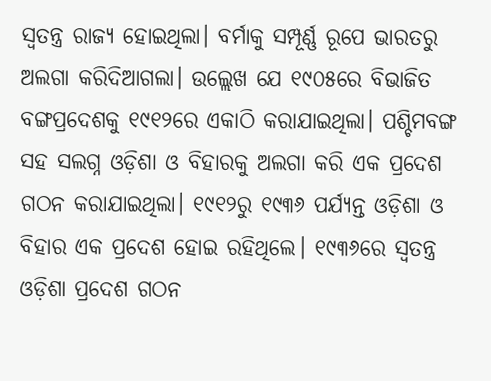ସ୍ୱତନ୍ତ୍ର ରାଜ୍ୟ ହୋଇଥିଲା। ବର୍ମାକୁ ସମ୍ପୂର୍ଣ୍ଣ ରୂପେ ଭାରତରୁ ଅଲଗା କରିଦିଆଗଲା। ଉଲ୍ଲେଖ ଯେ ୧୯୦୫ରେ ବିଭାଜିତ ବଙ୍ଗପ୍ରଦେଶକୁ ୧୯୧୨ରେ ଏକାଠି କରାଯାଇଥିଲା। ପଶ୍ଚିମବଙ୍ଗ ସହ ସଲଗ୍ନ ଓଡ଼ିଶା ଓ ବିହାରକୁ ଅଲଗା କରି ଏକ ପ୍ରଦେଶ ଗଠନ କରାଯାଇଥିଲା। ୧୯୧୨ରୁ ୧୯୩୬ ପର୍ଯ୍ୟନ୍ତ ଓଡ଼ିଶା ଓ ବିହାର ଏକ ପ୍ରଦେଶ ହୋଇ ରହିଥିଲେ। ୧୯୩୬ରେ ସ୍ୱତନ୍ତ୍ର ଓଡ଼ିଶା ପ୍ରଦେଶ ଗଠନ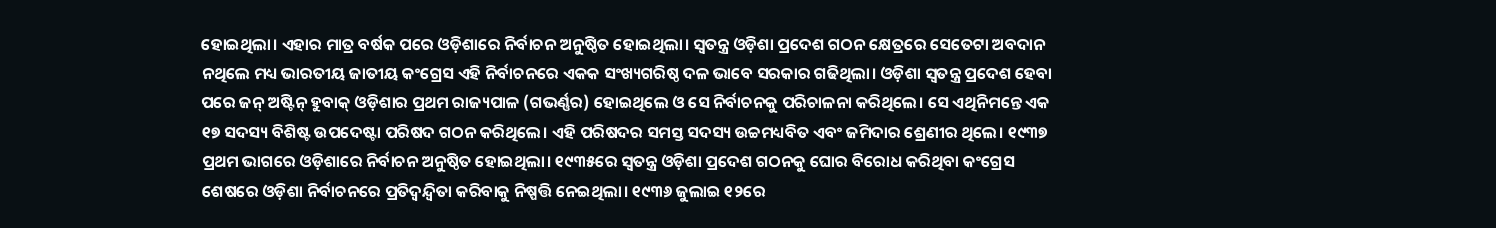ହୋଇଥିଲା। ଏହାର ମାତ୍ର ବର୍ଷକ ପରେ ଓଡ଼ିଶାରେ ନିର୍ବାଚନ ଅନୁଷ୍ଠିତ ହୋଇଥିଲା। ସ୍ୱତନ୍ତ୍ର ଓଡ଼ିଶା ପ୍ରଦେଶ ଗଠନ କ୍ଷେତ୍ରରେ ସେତେଟା ଅବଦାନ ନଥିଲେ ମଧ୍ୟ ଭାରତୀୟ ଜାତୀୟ କଂଗ୍ରେସ ଏହି ନିର୍ବାଚନରେ ଏକକ ସଂଖ୍ୟଗରିଷ୍ଠ ଦଳ ଭାବେ ସରକାର ଗଢିଥିଲା। ଓଡ଼ିଶା ସ୍ୱତନ୍ତ୍ର ପ୍ରଦେଶ ହେବା ପରେ ଜନ୍‍ ଅଷ୍ଟିନ୍‍ ହୁବାକ୍‍ ଓଡ଼ିଶାର ପ୍ରଥମ ରାଜ୍ୟପାଳ (ଗଭର୍ଣ୍ଣର) ହୋଇଥିଲେ ଓ ସେ ନିର୍ବାଚନକୁ ପରିଚାଳନା କରିଥିଲେ। ସେ ଏଥିନିମନ୍ତେ ଏକ ୧୭ ସଦସ୍ୟ ବିଶିଷ୍ଟ ଉପଦେଷ୍ଟା ପରିଷଦ ଗଠନ କରିଥିଲେ। ଏହି ପରିଷଦର ସମସ୍ତ ସଦସ୍ୟ ଉଚ୍ଚମଧ୍ୟବିତ ଏବଂ ଜମିଦାର ଶ୍ରେଣୀର ଥିଲେ। ୧୯୩୭ ପ୍ରଥମ ଭାଗରେ ଓଡ଼ିଶାରେ ନିର୍ବାଚନ ଅନୁଷ୍ଠିତ ହୋଇଥିଲା। ୧୯୩୫ରେ ସ୍ୱତନ୍ତ୍ର ଓଡ଼ିଶା ପ୍ରଦେଶ ଗଠନକୁ ଘୋର ବିରୋଧ କରିଥିବା କଂଗ୍ରେସ ଶେଷରେ ଓଡ଼ିଶା ନିର୍ବାଚନରେ ପ୍ରତିଦ୍ୱନ୍ଦ୍ୱିତା କରିବାକୁ ନିଷ୍ପତ୍ତି ନେଇଥିଲା। ୧୯୩୬ ଜୁଲାଇ ୧୨ରେ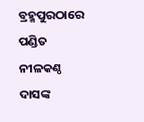ବ୍ରହ୍ମପୁରଠାରେ ପଣ୍ଡିତ ନୀଳକଣ୍ଠ ଦାସଙ୍କ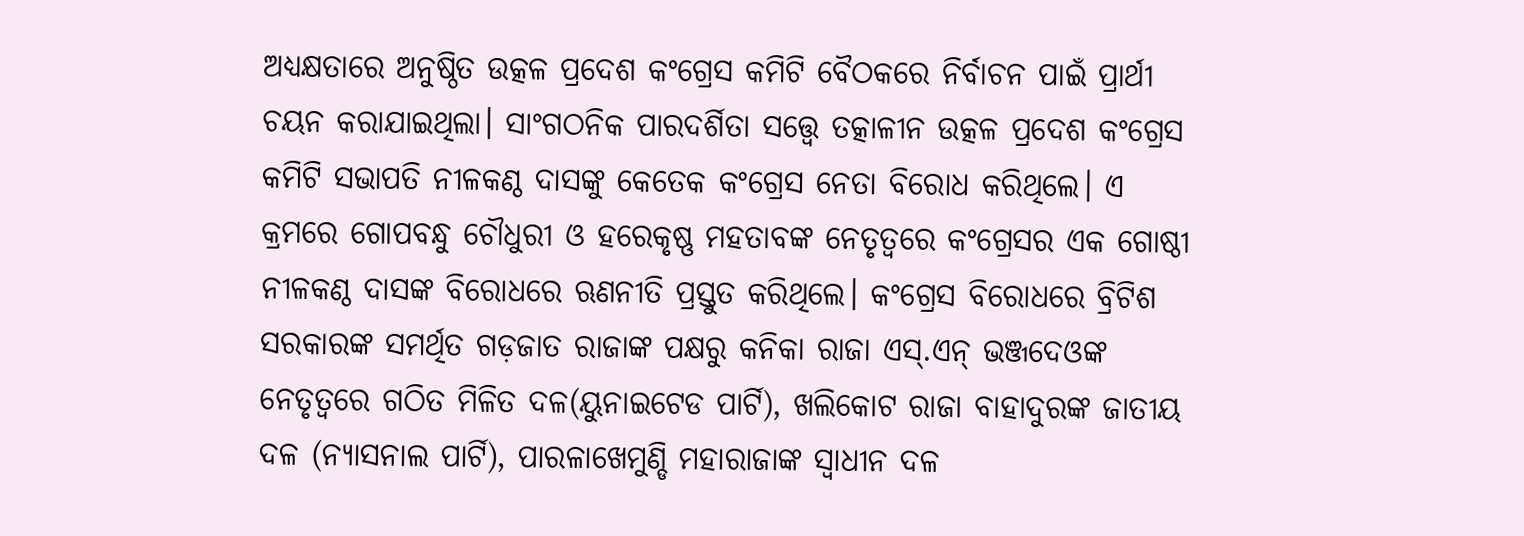ଅଧ୍ୟକ୍ଷତାରେ ଅନୁଷ୍ଠିତ ଉତ୍କଳ ପ୍ରଦେଶ କଂଗ୍ରେସ କମିଟି ବୈଠକରେ ନିର୍ବାଚନ ପାଇଁ ପ୍ରାର୍ଥୀ ଚୟନ କରାଯାଇଥିଲା। ସାଂଗଠନିକ ପାରଦର୍ଶିତା ସତ୍ତ୍ବେ ତତ୍କାଳୀନ ଉତ୍କଳ ପ୍ରଦେଶ କଂଗ୍ରେସ କମିଟି ସଭାପତି ନୀଳକଣ୍ଠ ଦାସଙ୍କୁ କେତେକ କଂଗ୍ରେସ ନେତା ବିରୋଧ କରିଥିଲେ। ଏ କ୍ରମରେ ଗୋପବନ୍ଧୁ ଚୌଧୁରୀ ଓ ହରେକୃଷ୍ଣ ମହତାବଙ୍କ ନେତୃତ୍ୱରେ କଂଗ୍ରେସର ଏକ ଗୋଷ୍ଠୀ ନୀଳକଣ୍ଠ ଦାସଙ୍କ ବିରୋଧରେ ଋଣନୀତି ପ୍ରସ୍ତୁତ କରିଥିଲେ। କଂଗ୍ରେସ ବିରୋଧରେ ବ୍ରିଟିଶ ସରକାରଙ୍କ ସମର୍ଥିତ ଗଡ଼ଜାତ ରାଜାଙ୍କ ପକ୍ଷରୁ କନିକା ରାଜା ଏସ୍‍.ଏନ୍‍ ଭଞ୍ଜଦେଓଙ୍କ ନେତୃତ୍ୱରେ ଗଠିତ ମିଳିତ ଦଳ(ୟୁନାଇଟେଡ ପାର୍ଟି), ଖଲିକୋଟ ରାଜା ବାହାଦୁରଙ୍କ ଜାତୀୟ ଦଳ (ନ୍ୟାସନାଲ ପାର୍ଟି), ପାରଳାଖେମୁଣ୍ଡି ମହାରାଜାଙ୍କ ସ୍ୱାଧୀନ ଦଳ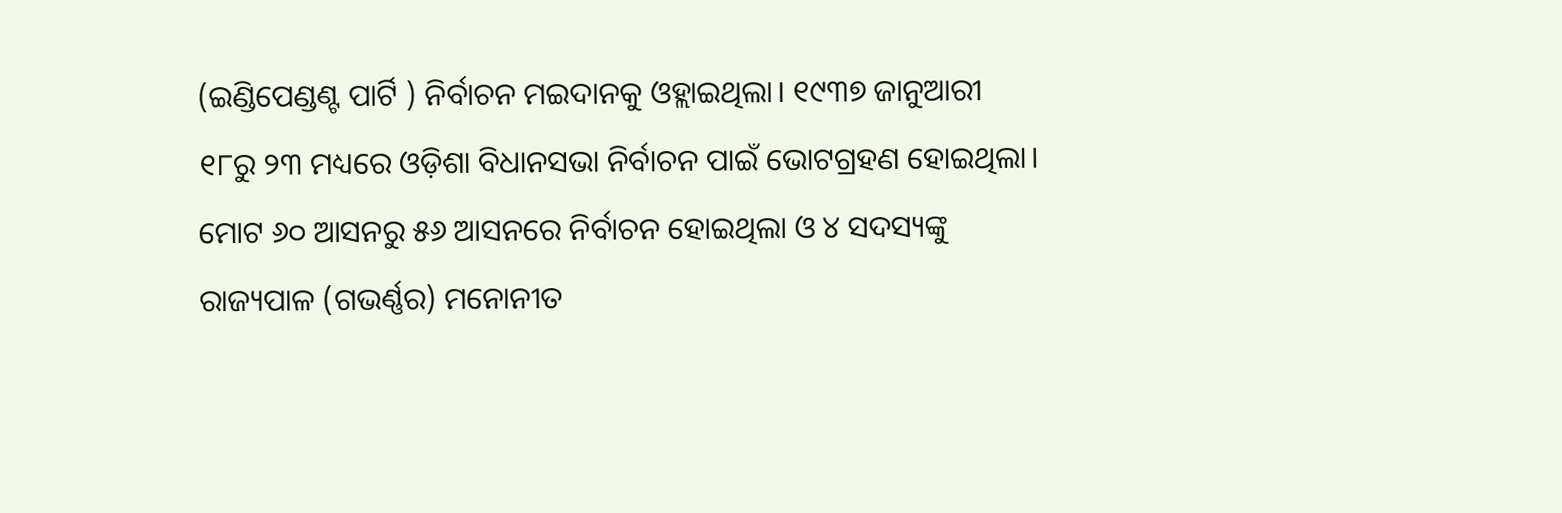(ଇଣ୍ଡିପେଣ୍ଡଣ୍ଟ ପାର୍ଟି ) ନିର୍ବାଚନ ମଇଦାନକୁ ଓହ୍ଲାଇଥିଲା। ୧୯୩୭ ଜାନୁଆରୀ ୧୮ରୁ ୨୩ ମଧ୍ୟରେ ଓଡ଼ିଶା ବିଧାନସଭା ନିର୍ବାଚନ ପାଇଁ ଭୋଟଗ୍ରହଣ ହୋଇଥିଲା। ମୋଟ ୬୦ ଆସନରୁ ୫୬ ଆସନରେ ନିର୍ବାଚନ ହୋଇଥିଲା ଓ ୪ ସଦସ୍ୟଙ୍କୁ ରାଜ୍ୟପାଳ (ଗଭର୍ଣ୍ଣର) ମନୋନୀତ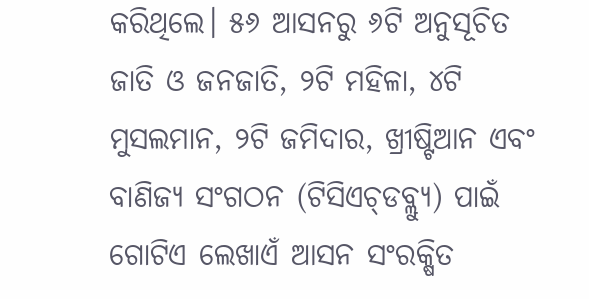କରିଥିଲେ। ୫୬ ଆସନରୁ ୬ଟି ଅନୁସୂଚିତ ଜାତି ଓ ଜନଜାତି, ୨ଟି ମହିଳା, ୪ଟି ମୁସଲମାନ, ୨ଟି ଜମିଦାର, ଖ୍ରୀଷ୍ଟିଆନ ଏବଂ ବାଣିଜ୍ୟ ସଂଗଠନ (ଟିସିଏଚ୍‍ଡବ୍ଲ୍ୟୁ) ପାଇଁ ଗୋଟିଏ ଲେଖାଏଁ ଆସନ ସଂରକ୍ଷିତ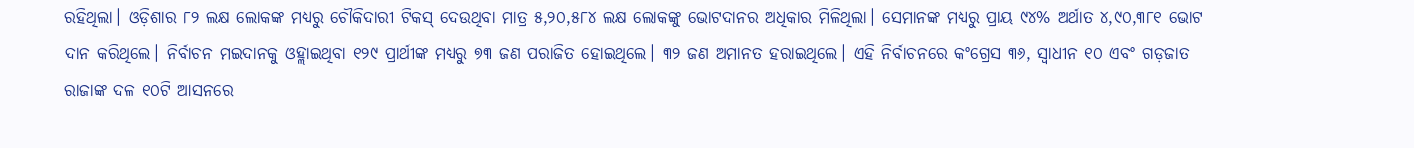ରହିଥିଲା। ଓଡ଼ିଶାର ୮୨ ଲକ୍ଷ ଲୋକଙ୍କ ମଧ୍ୟରୁ ଚୌକିଦାରୀ ଟିକସ୍‍ ଦେଉଥିବା ମାତ୍ର ୫,୨୦,୫୮୪ ଲକ୍ଷ ଲୋକଙ୍କୁ ଭୋଟଦାନର ଅଧିକାର ମିଳିଥିଲା। ସେମାନଙ୍କ ମଧ୍ୟରୁ ପ୍ରାୟ ୯୪% ଅର୍ଥାତ ୪,୯୦,୩୮୧ ଭୋଟ ଦାନ କରିଥିଲେ। ନିର୍ବାଚନ ମଇଦାନକୁ ଓହ୍ଲାଇଥିବା ୧୨୯ ପ୍ରାର୍ଥୀଙ୍କ ମଧ୍ୟରୁ ୭୩ ଜଣ ପରାଜିତ ହୋଇଥିଲେ। ୩୨ ଜଣ ଅମାନତ ହରାଇଥିଲେ। ଏହି ନିର୍ବାଚନରେ କଂଗ୍ରେସ ୩୬, ସ୍ୱାଧୀନ ୧୦ ଏବଂ ଗଡ଼ଜାତ ରାଜାଙ୍କ ଦଳ ୧୦ଟି ଆସନରେ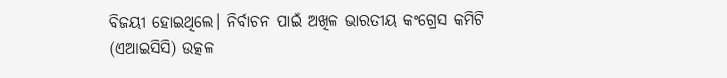ବିଜୟୀ ହୋଇଥିଲେ। ନିର୍ବାଚନ ପାଇଁ ଅଖିଳ ଭାରତୀୟ କଂଗ୍ରେସ କମିଟି (ଏଆଇସିସି) ଉତ୍କଳ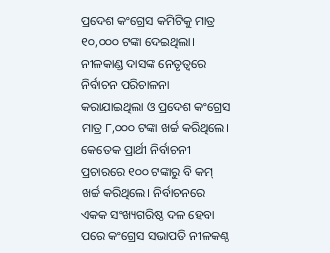ପ୍ରଦେଶ କଂଗ୍ରେସ କମିଟିକୁ ମାତ୍ର ୧୦,୦୦୦ ଟଙ୍କା ଦେଇଥିଲା। ନୀଳକାଣ୍ଡ ଦାସଙ୍କ ନେତୃତ୍ୱରେ ନିର୍ବାଚନ ପରିଚାଳନା କରାଯାଇଥିଲା ଓ ପ୍ରଦେଶ କଂଗ୍ରେସ ମାତ୍ର ୮,୦୦୦ ଟଙ୍କା ଖର୍ଚ୍ଚ କରିଥିଲେ। କେତେକ ପ୍ରାର୍ଥୀ ନିର୍ବାଚନୀ ପ୍ରଚାରରେ ୧୦୦ ଟଙ୍କାରୁ ବି କମ୍‍ ଖର୍ଚ୍ଚ କରିଥିଲେ। ନିର୍ବାଚନରେ ଏକକ ସଂଖ୍ୟଗରିଷ୍ଠ ଦଳ ହେବା ପରେ କଂଗ୍ରେସ ସଭାପତି ନୀଳକଣ୍ଠ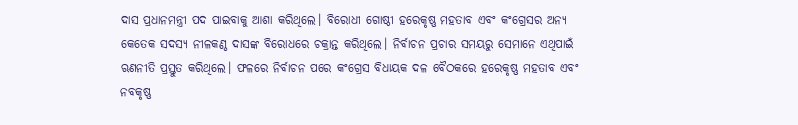ଦାସ ପ୍ରଧାନମନ୍ତ୍ରୀ ପଦ ପାଇବାକୁ ଆଶା କରିଥିଲେ। ବିରୋଧୀ ଗୋଷ୍ଠୀ ହରେକୃଷ୍ଣ ମହତାବ ଏବଂ କଂଗ୍ରେସର ଅନ୍ୟ କେତେକ ସଦସ୍ୟ ନୀଳକଣ୍ଠ ଦାସଙ୍କ ବିରୋଧରେ ଚକ୍ରାନ୍ତ କରିଥିଲେ। ନିର୍ବାଚନ ପ୍ରଚାର ସମୟରୁ ସେମାନେ ଏଥିପାଇଁ ଋଣନୀତି ପ୍ରସ୍ତୁତ କରିଥିଲେ। ଫଳରେ ନିର୍ବାଚନ ପରେ କଂଗ୍ରେସ ବିଧାୟକ ଦଳ ବୈଠକରେ ହରେକୃଷ୍ଣ ମହତାବ ଏବଂ ନବକୃଷ୍ଣ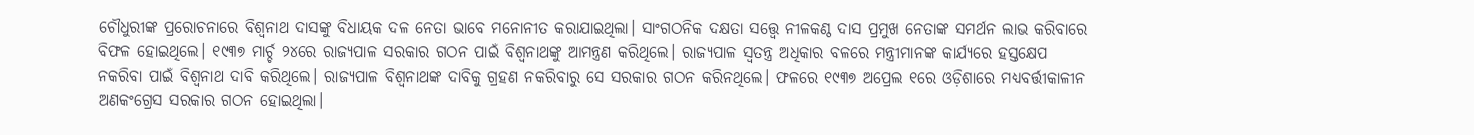ଚୌଧୁରୀଙ୍କ ପ୍ରରୋଚନାରେ ବିଶ୍ୱନାଥ ଦାସଙ୍କୁ ବିଧାୟକ ଦଳ ନେତା ଭାବେ ମନୋନୀତ କରାଯାଇଥିଲା। ସାଂଗଠନିକ ଦକ୍ଷତା ସତ୍ତ୍ବେ ନୀଳକଣ୍ଠ ଦାସ ପ୍ରମୁଖ ନେତାଙ୍କ ସମର୍ଥନ ଲାଭ କରିବାରେ ବିଫଳ ହୋଇଥିଲେ। ୧୯୩୭ ମାର୍ଚ୍ଚ ୨୪ରେ ରାଜ୍ୟପାଳ ସରକାର ଗଠନ ପାଇଁ ବିଶ୍ୱନାଥଙ୍କୁ ଆମନ୍ତ୍ରଣ କରିଥିଲେ। ରାଜ୍ୟପାଳ ସ୍ୱତନ୍ତ୍ର ଅଧିକାର ବଳରେ ମନ୍ତ୍ରୀମାନଙ୍କ କାର୍ଯ୍ୟରେ ହସ୍ତକ୍ଷେପ ନକରିବା ପାଇଁ ବିଶ୍ୱନାଥ ଦାବି କରିଥିଲେ। ରାଜ୍ୟପାଳ ବିଶ୍ୱନାଥଙ୍କ ଦାବିକୁ ଗ୍ରହଣ ନକରିବାରୁ ସେ ସରକାର ଗଠନ କରିନଥିଲେ। ଫଳରେ ୧୯୩୭ ଅପ୍ରେଲ ୧ରେ ଓଡ଼ିଶାରେ ମଧ୍ୟବର୍ତ୍ତୀକାଳୀନ ଅଣକଂଗ୍ରେସ ସରକାର ଗଠନ ହୋଇଥିଲା।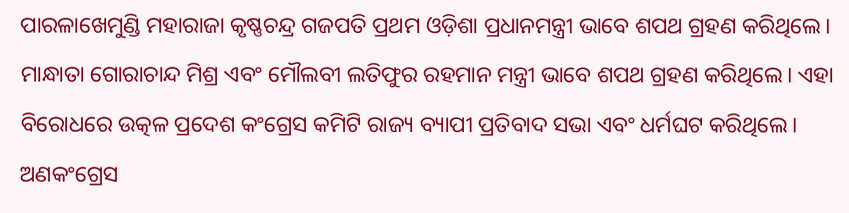ପାରଳାଖେମୁଣ୍ଡି ମହାରାଜା କୃଷ୍ଣଚନ୍ଦ୍ର ଗଜପତି ପ୍ରଥମ ଓଡ଼ିଶା ପ୍ରଧାନମନ୍ତ୍ରୀ ଭାବେ ଶପଥ ଗ୍ରହଣ କରିଥିଲେ। ମାନ୍ଧାତା ଗୋରାଚାନ୍ଦ ମିଶ୍ର ଏବଂ ମୌଲବୀ ଲତିଫୁର ରହମାନ ମନ୍ତ୍ରୀ ଭାବେ ଶପଥ ଗ୍ରହଣ କରିଥିଲେ। ଏହା ବିରୋଧରେ ଉତ୍କଳ ପ୍ରଦେଶ କଂଗ୍ରେସ କମିଟି ରାଜ୍ୟ ବ୍ୟାପୀ ପ୍ରତିବାଦ ସଭା ଏବଂ ଧର୍ମଘଟ କରିଥିଲେ। ଅଣକଂଗ୍ରେସ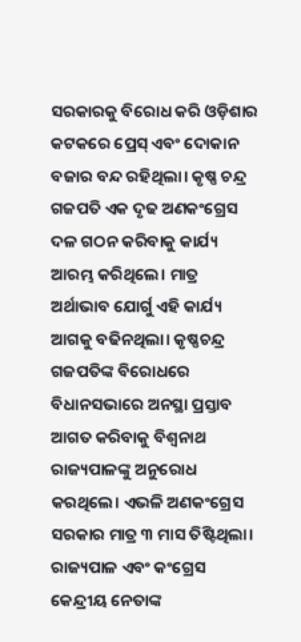ସରକାରକୁ ବିରୋଧ କରି ଓଡ଼ିଶାର କଟକରେ ପ୍ରେସ୍‍ ଏବଂ ଦୋକାନ ବଜାର ବନ୍ଦ ରହିଥିଲା। କୃଷ୍ଣ ଚନ୍ଦ୍ର ଗଜପତି ଏକ ଦୃଢ ଅଣକଂଗ୍ରେସ ଦଳ ଗଠନ କରିବାକୁ କାର୍ଯ୍ୟ ଆରମ୍ଭ କରିଥିଲେ। ମାତ୍ର ଅର୍ଥାଭାବ ଯୋର୍ଗୁ ଏହି କାର୍ଯ୍ୟ ଆଗକୁ ବଢିନଥିଲା। କୃଷ୍ଣଚନ୍ଦ୍ର ଗଜପତିଙ୍କ ବିରୋଧରେ ବିଧାନସଭାରେ ଅନସ୍ଥା ପ୍ରସ୍ତାବ ଆଗତ କରିବାକୁ ବିଶ୍ୱନାଥ ରାଜ୍ୟପାଳଙ୍କୁ ଅନୁରୋଧ କରଥିଲେ। ଏଭଳି ଅଣକଂଗ୍ରେସ ସରକାର ମାତ୍ର ୩ ମାସ ତିଷ୍ଟିଥିଲା। ରାଜ୍ୟପାଳ ଏବଂ କଂଗ୍ରେସ କେନ୍ଦ୍ରୀୟ ନେତାଙ୍କ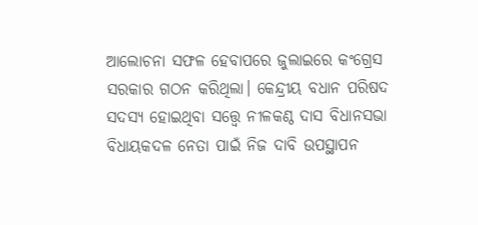ଆଲୋଚନା ସଫଳ ହେବାପରେ ଜୁଲାଇରେ କଂଗ୍ରେସ ସରକାର ଗଠନ କରିଥିଲା। କେନ୍ଦ୍ରୀୟ ବଧାନ ପରିଷଦ ସଦସ୍ୟ ହୋଇଥିବା ସତ୍ତ୍ବେ ନୀଳକଣ୍ଠ ଦାସ ବିଧାନସଭା ବିଧାୟକଦଳ ନେତା ପାଇଁ ନିଜ ଦାବି ଉପସ୍ଥାପନ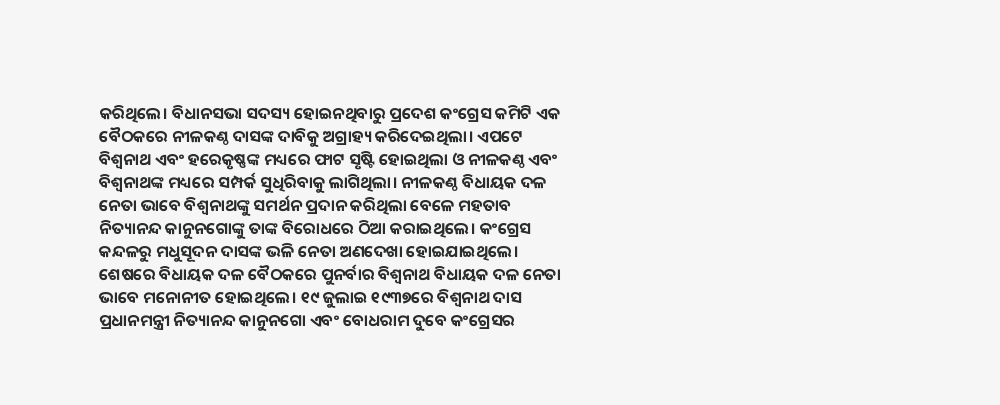କରିଥିଲେ। ବିଧାନସଭା ସଦସ୍ୟ ହୋଇନଥିବାରୁ ପ୍ରଦେଶ କଂଗ୍ରେସ କମିଟି ଏକ ବୈଠକରେ ନୀଳକଣ୍ଠ ଦାସଙ୍କ ଦାବିକୁ ଅଗ୍ରାହ୍ୟ କରିଦେଇଥିଲା। ଏପଟେ ବିଶ୍ୱନାଥ ଏବଂ ହରେକୃଷ୍ଣଙ୍କ ମଧ୍ୟରେ ଫାଟ ସୃଷ୍ଟି ହୋଇଥିଲା ଓ ନୀଳକଣ୍ଠ ଏବଂ ବିଶ୍ୱନାଥଙ୍କ ମଧ୍ୟରେ ସମ୍ପର୍କ ସୁଧିରିବାକୁ ଲାଗିଥିଲା। ନୀଳକଣ୍ଠ ବିଧାୟକ ଦଳ ନେତା ଭାବେ ବିଶ୍ୱନାଥଙ୍କୁ ସମର୍ଥନ ପ୍ରଦାନ କରିଥିଲା ବେଳେ ମହତାବ ନିତ୍ୟାନନ୍ଦ କାନୁନଗୋଙ୍କୁ ତାଙ୍କ ବିରୋଧରେ ଠିଆ କରାଇଥିଲେ। କଂଗ୍ରେସ କନ୍ଦଳରୁ ମଧୁସୂଦନ ଦାସଙ୍କ ଭଳି ନେତା ଅଣଦେଖା ହୋଇଯାଇଥିଲେ। ଶେଷରେ ବିଧାୟକ ଦଳ ବୈଠକରେ ପୁନର୍ବାର ବିଶ୍ୱନାଥ ବିଧାୟକ ଦଳ ନେତା ଭାବେ ମନୋନୀତ ହୋଇଥିଲେ। ୧୯ ଜୁଲାଇ ୧୯୩୭ରେ ବିଶ୍ୱନାଥ ଦାସ ପ୍ରଧାନମନ୍ତ୍ରୀ ନିତ୍ୟାନନ୍ଦ କାନୁନଗୋ ଏବଂ ବୋଧରାମ ଦୁବେ କଂଗ୍ରେସର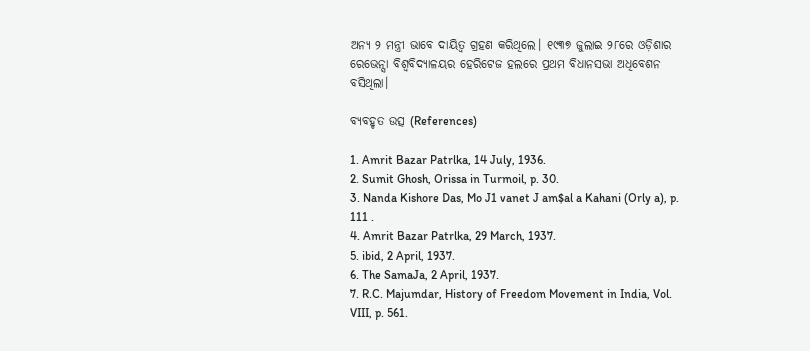ଅନ୍ୟ ୨ ମନ୍ତ୍ରୀ ଭାବେ ଦାୟିତ୍ୱ ଗ୍ରହଣ କରିଥିଲେ। ୧୯୩୭ ଜୁଲାଇ ୨୮ରେ ଓଡ଼ିଶାର ରେଭେନ୍ସା ବିଶ୍ୱବିଦ୍ୟାଳୟର ହେରିଟେଜ ହଲରେ ପ୍ରଥମ ବିଧାନସଭା ଅଧିବେଶନ ବସିଥିଲା।

ବ୍ୟବହୃତ ଉତ୍ସ (References)

1. Amrit Bazar Patrlka, 14 July, 1936.
2. Sumit Ghosh, Orissa in Turmoil, p. 30.
3. Nanda Kishore Das, Mo J1 vanet J am$al a Kahani (Orly a), p. 111 .
4. Amrit Bazar Patrlka, 29 March, 1937.
5. ibid, 2 April, 1937.
6. The SamaJa, 2 April, 1937.
7. R.C. Majumdar, History of Freedom Movement in India, Vol. VIII, p. 561.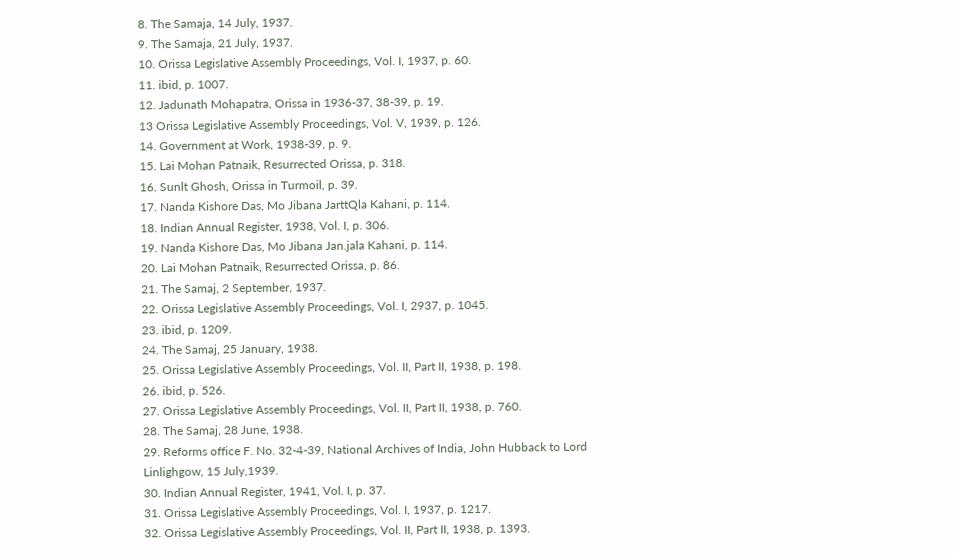8. The Samaja, 14 July, 1937.
9. The Samaja, 21 July, 1937.
10. Orissa Legislative Assembly Proceedings, Vol. I, 1937, p. 60.
11. ibid, p. 1007.
12. Jadunath Mohapatra, Orissa in 1936-37, 38-39, p. 19.
13 Orissa Legislative Assembly Proceedings, Vol. V, 1939, p. 126.
14. Government at Work, 1938-39, p. 9.
15. Lai Mohan Patnaik, Resurrected Orissa, p. 318.
16. Sunlt Ghosh, Orissa in Turmoil, p. 39.
17. Nanda Kishore Das, Mo Jibana JarttQla Kahani, p. 114.
18. Indian Annual Register, 1938, Vol. I, p. 306.
19. Nanda Kishore Das, Mo Jibana Jan.jala Kahani, p. 114.
20. Lai Mohan Patnaik, Resurrected Orissa, p. 86.
21. The Samaj, 2 September, 1937.
22. Orissa Legislative Assembly Proceedings, Vol. I, 2937, p. 1045.
23. ibid, p. 1209.
24. The Samaj, 25 January, 1938.
25. Orissa Legislative Assembly Proceedings, Vol. II, Part II, 1938, p. 198.
26. ibid, p. 526.
27. Orissa Legislative Assembly Proceedings, Vol. II, Part II, 1938, p. 760.
28. The Samaj, 28 June, 1938.
29. Reforms office F. No. 32-4-39, National Archives of India, John Hubback to Lord Linlighgow, 15 July,1939.
30. Indian Annual Register, 1941, Vol. I, p. 37.
31. Orissa Legislative Assembly Proceedings, Vol. I, 1937, p. 1217.
32. Orissa Legislative Assembly Proceedings, Vol. II, Part II, 1938, p. 1393.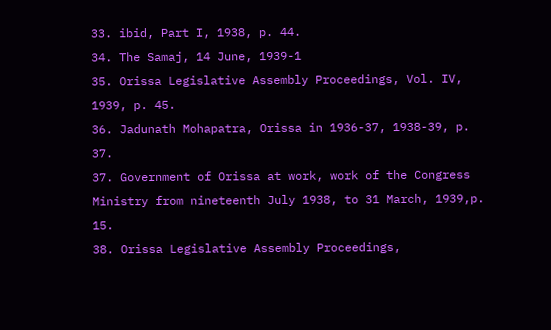33. ibid, Part I, 1938, p. 44.
34. The Samaj, 14 June, 1939-1
35. Orissa Legislative Assembly Proceedings, Vol. IV, 1939, p. 45.
36. Jadunath Mohapatra, Orissa in 1936-37, 1938-39, p. 37.
37. Government of Orissa at work, work of the Congress Ministry from nineteenth July 1938, to 31 March, 1939,p. 15.
38. Orissa Legislative Assembly Proceedings,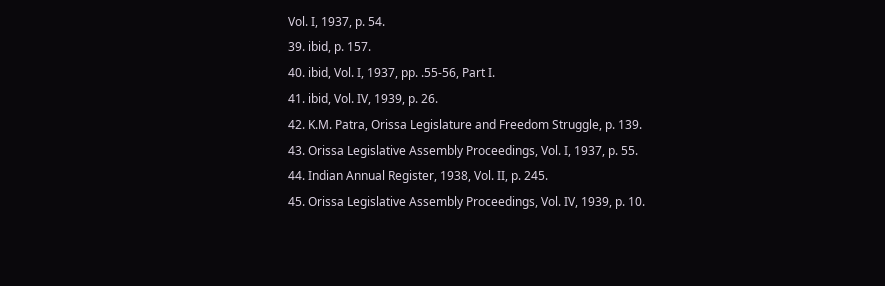Vol. I, 1937, p. 54.
39. ibid, p. 157.
40. ibid, Vol. I, 1937, pp. .55-56, Part I.
41. ibid, Vol. IV, 1939, p. 26.
42. K.M. Patra, Orissa Legislature and Freedom Struggle, p. 139.
43. Orissa Legislative Assembly Proceedings, Vol. I, 1937, p. 55.
44. Indian Annual Register, 1938, Vol. II, p. 245.
45. Orissa Legislative Assembly Proceedings, Vol. IV, 1939, p. 10.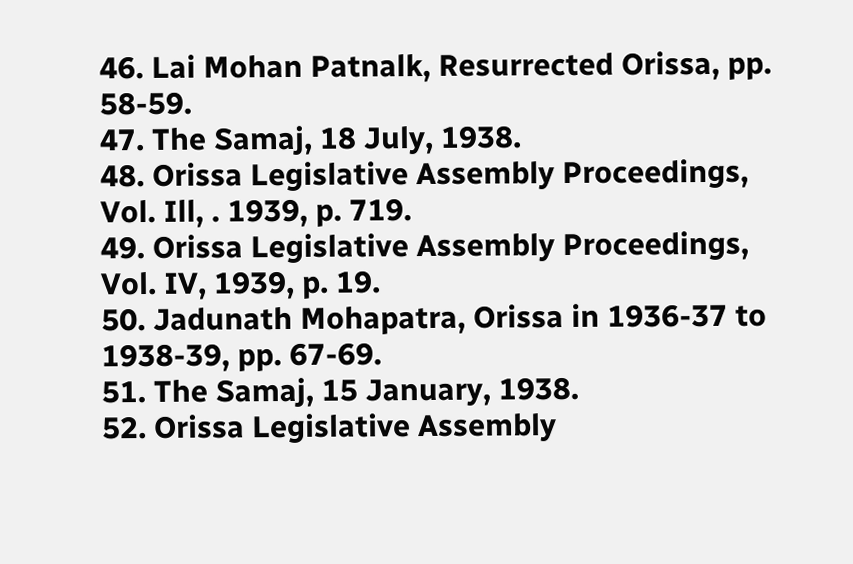46. Lai Mohan Patnalk, Resurrected Orissa, pp. 58-59.
47. The Samaj, 18 July, 1938.
48. Orissa Legislative Assembly Proceedings, Vol. Ill, . 1939, p. 719.
49. Orissa Legislative Assembly Proceedings, Vol. IV, 1939, p. 19.
50. Jadunath Mohapatra, Orissa in 1936-37 to 1938-39, pp. 67-69.
51. The Samaj, 15 January, 1938.
52. Orissa Legislative Assembly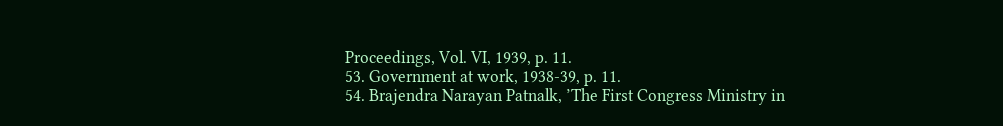Proceedings, Vol. VI, 1939, p. 11.
53. Government at work, 1938-39, p. 11.
54. Brajendra Narayan Patnalk, ’The First Congress Ministry in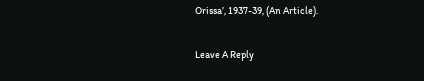Orissa’, 1937-39, (An Article).

Leave A Reply